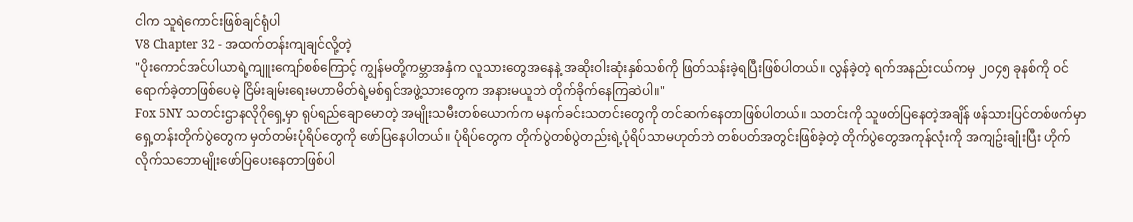ငါက သူရဲကောင်းဖြစ်ချင်ရုံပါ
V8 Chapter 32 - အထက်တန်းကျချင်လို့တဲ့
"ပိုးကောင်အင်ပါယာရဲ့ကျူးကျော်စစ်ကြောင့် ကျွန်မတို့ကမ္ဘာအနှံက လူသားတွေအနေနဲ့ အဆိုးဝါးဆုံးနှစ်သစ်ကို ဖြတ်သန်းခဲ့ရပြီးဖြစ်ပါတယ်။ လွန်ခဲ့တဲ့ ရက်အနည်းငယ်ကမှ ၂၀၄၅ ခုနစ်ကို ဝင်ရောက်ခဲ့တာဖြစ်ပေမဲ့ ငြိမ်းချမ်းရေးမဟာမိတ်ရဲ့မစ်ရှင်အဖွဲ့သားတွေက အနားမယူဘဲ တိုက်ခိုက်နေကြဆဲပါ။"
Fox 5NY သတင်းဌာနလိုဂိုရှေ့မှာ ရုပ်ရည်ချောမောတဲ့ အမျိုးသမီးတစ်ယောက်က မနက်ခင်းသတင်းတွေကို တင်ဆက်နေတာဖြစ်ပါတယ်။ သတင်းကို သူဖတ်ပြနေတဲ့အချိန် ဖန်သားပြင်တစ်ဖက်မှာ ရှေ့တန်းတိုက်ပွဲတွေက မှတ်တမ်းပုံရိပ်တွေကို ဖော်ပြနေပါတယ်။ ပုံရိပ်တွေက တိုက်ပွဲတစ်ပွဲတည်းရဲ့ပုံရိပ်သာမဟုတ်ဘဲ တစ်ပတ်အတွင်းဖြစ်ခဲ့တဲ့ တိုက်ပွဲတွေအကုန်လုံးကို အကျဥ်းချုံးပြီး ဟိုက်လိုက်သဘောမျိုးဖော်ပြပေးနေတာဖြစ်ပါ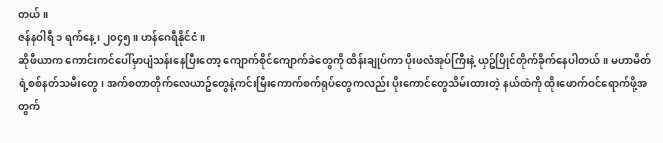တယ်။
ဇန်နဝါရီ ၁ ရက်နေ့၊ ၂၀၄၅။ ဟန်ဂေရီနိုင်ငံ။
ဆိုဖီယာက ကောင်းကင်ပေါ်မှာပျံသန်းနေပြီးတော့ ကျောက်စိုင်ကျောက်ခဲတွေကို ထိန်းချုပ်ကာ ပိုးဖလံအုပ်ကြီးနဲ့ ယှဥ်ပြိုင်တိုက်ခိုက်နေပါတယ်။ မဟာမိတ်ရဲ့စစ်နတ်သမီးတွေ၊ အက်စတာတိုက်လေယာဥ်တွေနဲ့ကင်းမြီးကောက်စက်ရုပ်တွေကလည်း ပိုးကောင်တွေသိမ်းထားတဲ့ နယ်ထဲကို ထိုးဖောက်ဝင်ရောက်ဖို့အတွက်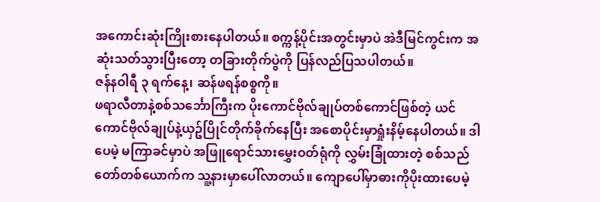အကောင်းဆုံးကြိုးစားနေပါတယ်။ စက္ကန့်ပိုင်းအတွင်းမှာပဲ အဲဒီမြင်ကွင်းက အဆုံးသတ်သွားပြီးတော့ တခြားတိုက်ပွဲကို ပြန်လည်ပြသပါတယ်။
ဇန်နဝါရီ ၃ ရက်နေ့၊ ဆန်ဖရန်စစ္စကို။
ဖရာလီတာနဲ့စစ်သင်္ဘောကြီးက ပိုးကောင်ဗိုလ်ချုပ်တစ်ကောင်ဖြစ်တဲ့ ယင်ကောင်ဗိုလ်ချုပ်နဲ့ယှဥ်ပြိုင်တိုက်ခိုက်နေပြီး အစောပိုင်းမှာရှုံးနိမ့်နေပါတယ်။ ဒါပေမဲ့ မကြာခင်မှာပဲ အဖြူရောင်သားမွှေးဝတ်ရုံကို လွှမ်းခြုံထားတဲ့ စစ်သည်တော်တစ်ယောက်က သူ့နားမှာပေါ်လာတယ်။ ကျောပေါ်မှာဓားကိုပိုးထားပေမဲ့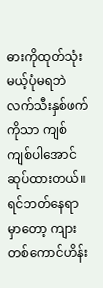ဓားကိုထုတ်သုံးမယ့်ပုံမရဘဲ လက်သီးနှစ်ဖက်ကိုသာ ကျစ်ကျစ်ပါအောင် ဆုပ်ထားတယ်။ ရင်ဘတ်နေရာမှာတော့ ကျားတစ်ကောင်ဟိန်း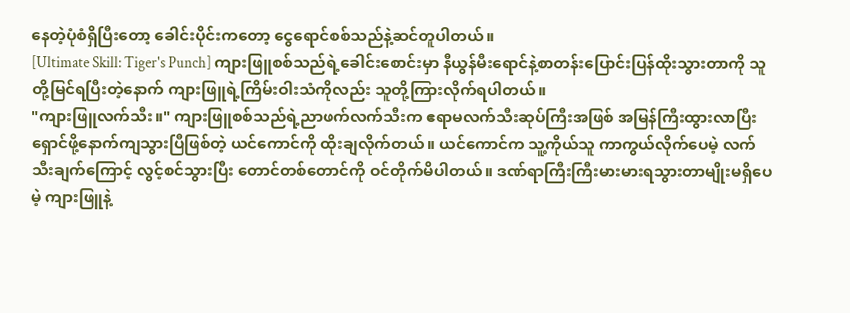နေတဲ့ပုံစံရှိပြီးတော့ ခေါင်းပိုင်းကတော့ ငွေရောင်စစ်သည်နဲ့ဆင်တူပါတယ်။
[Ultimate Skill: Tiger's Punch] ကျားဖြူစစ်သည်ရဲ့ခေါင်းစောင်းမှာ နီယွန်မီးရောင်နဲ့စာတန်းပြောင်းပြန်ထိုးသွားတာကို သူတို့မြင်ရပြီးတဲ့နောက် ကျားဖြူရဲ့ကြိမ်းဝါးသံကိုလည်း သူတို့ကြားလိုက်ရပါတယ်။
"ကျားဖြူလက်သီး။" ကျားဖြူစစ်သည်ရဲ့ညာဖက်လက်သီးက ဧရာမလက်သီးဆုပ်ကြီးအဖြစ် အမြန်ကြီးထွားလာပြီး ရှောင်ဖို့နောက်ကျသွားပြီဖြစ်တဲ့ ယင်ကောင်ကို ထိုးချလိုက်တယ်။ ယင်ကောင်က သူ့ကိုယ်သူ ကာကွယ်လိုက်ပေမဲ့ လက်သီးချက်ကြောင့် လွင့်စင်သွားပြီး တောင်တစ်တောင်ကို ဝင်တိုက်မိပါတယ်။ ဒဏ်ရာကြီးကြီးမားမားရသွားတာမျိုးမရှိပေမဲ့ ကျားဖြူနဲ့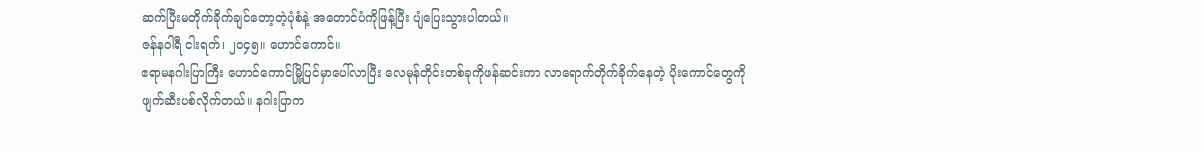ဆက်ပြီးမတိုက်ခိုက်ချင်တော့တဲ့ပုံစံနဲ့ အတောင်ပံကိုဖြန့်ပြီး ပျံပြေးသွားပါတယ်။
ဇန်နဝါရီ ငါးရက်၊ ၂၀၄၅။ ဟောင်ကောင်။
ဧရာမနဂါးပြာကြီး ဟောင်ကောင်မြို့ပြင်မှာပေါ်လာပြီး လေမုန်တိုင်းတစ်ခုကိုဖန်ဆင်းကာ လာရောက်တိုက်ခိုက်နေတဲ့ ပိုးကောင်တွေကို ဖျက်ဆီးပစ်လိုက်တယ်။ နဂါးပြာက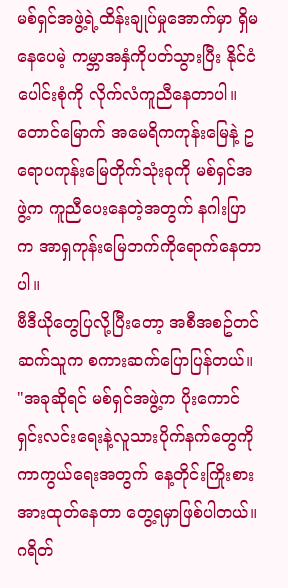မစ်ရှင်အဖွဲ့ရဲ့ထိန်းချုပ်မှုအောက်မှာ ရှိမနေပေမဲ့ ကမ္ဘာအနှံကိုပတ်သွားပြီး နိုင်ငံပေါင်းစုံကို လိုက်လံကူညီနေတာပါ။ တောင်မြောက် အမေရိကကုန်းမြေနဲ့ ဥရောပကုန်းမြေတိုက်သုံးခုကို မစ်ရှင်အဖွဲ့က ကူညီပေးနေတဲ့အတွက် နဂါးပြာက အာရှကုန်းမြေဘက်ကိုရောက်နေတာပါ။
ဗီဒီယိုတွေပြလို့ပြီးတော့ အစီအစဥ်တင်ဆက်သူက စကားဆက်ပြောပြန်တယ်။ "အခုဆိုရင် မစ်ရှင်အဖွဲ့က ပိုးကောင်ရှင်းလင်းရေးနဲ့လူသားပိုက်နက်တွေကို ကာကွယ်ရေးအတွက် နေ့တိုင်းကြိုးစားအားထုတ်နေတာ တွေ့ရမှာဖြစ်ပါတယ်။ ဂရိတ်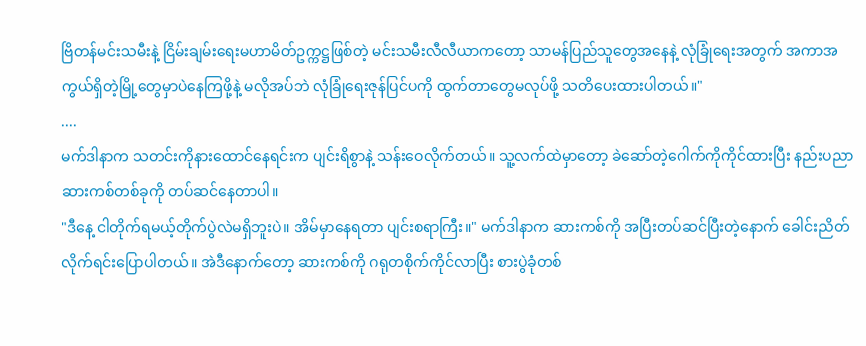ဗြိတန်မင်းသမီးနဲ့ ငြိမ်းချမ်းရေးမဟာမိတ်ဥက္ကဋ္ဌဖြစ်တဲ့ မင်းသမီးလီလီယာကတော့ သာမန်ပြည်သူတွေအနေနဲ့ လုံခြုံရေးအတွက် အကာအကွယ်ရှိတဲ့မြို့တွေမှာပဲနေကြဖို့နဲ့ မလိုအပ်ဘဲ လုံခြုံရေးဇုန်ပြင်ပကို ထွက်တာတွေမလုပ်ဖို့ သတိပေးထားပါတယ်။"
....
မက်ဒါနာက သတင်းကိုနားထောင်နေရင်းက ပျင်းရိစွာနဲ့ သန်းဝေလိုက်တယ်။ သူ့လက်ထဲမှာတော့ ခဲဆော်တဲ့ဂေါက်ကိုကိုင်ထားပြီး နည်းပညာဆားကစ်တစ်ခုကို တပ်ဆင်နေတာပါ။
"ဒီနေ့ ငါတိုက်ရမယ့်တိုက်ပွဲလဲမရှိဘူးပဲ။ အိမ်မှာနေရတာ ပျင်းစရာကြီး။" မက်ဒါနာက ဆားကစ်ကို အပြီးတပ်ဆင်ပြီးတဲ့နောက် ခေါင်းညိတ်လိုက်ရင်းပြောပါတယ်။ အဲဒီနောက်တော့ ဆားကစ်ကို ဂရုတစိုက်ကိုင်လာပြီး စားပွဲခုံတစ်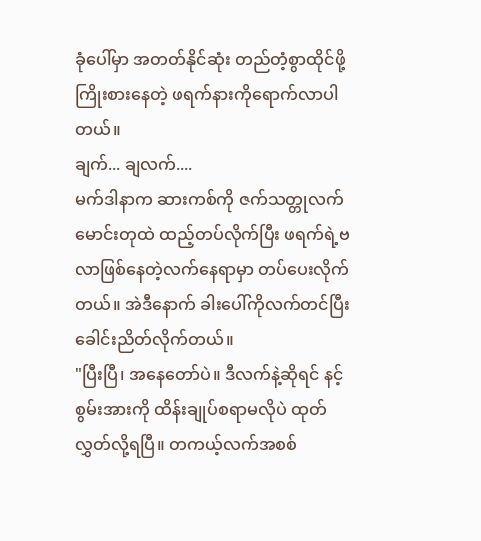ခုံပေါ်မှာ အတတ်နိုင်ဆုံး တည်တံ့စွာထိုင်ဖို့ ကြိုးစားနေတဲ့ ဖရက်နားကိုရောက်လာပါတယ်။
ချက်... ချလက်....
မက်ဒါနာက ဆားကစ်ကို ဇက်သတ္တုလက်မောင်းတုထဲ ထည့်တပ်လိုက်ပြီး ဖရက်ရဲ့ဗလာဖြစ်နေတဲ့လက်နေရာမှာ တပ်ပေးလိုက်တယ်။ အဲဒီနောက် ခါးပေါ်ကိုလက်တင်ပြီး ခေါင်းညိတ်လိုက်တယ်။
"ပြီးပြီ၊ အနေတော်ပဲ။ ဒီလက်နဲ့ဆိုရင် နင့်စွမ်းအားကို ထိန်းချုပ်စရာမလိုပဲ ထုတ်လွှတ်လို့ရပြီ။ တကယ့်လက်အစစ်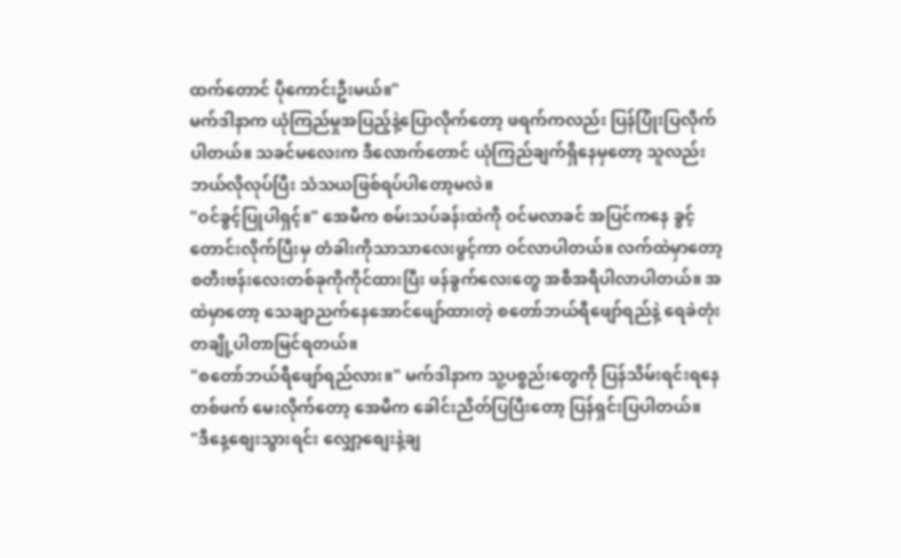ထက်တောင် ပိုကောင်းဦးမယ်။"
မက်ဒါနာက ယုံကြည်မှုအပြည့်နဲ့ပြောလိုက်တော့ ဖရက်ကလည်း ပြန်ပြုံးပြလိုက်ပါတယ်။ သခင်မလေးက ဒီလောက်တောင် ယုံကြည်ချက်ရှိနေမှတော့ သူလည်း ဘယ်လိုလုပ်ပြီး သံသယဖြစ်ရပ်ပါတော့မလဲ။
"ဝင်ခွင့်ပြုပါရှင့်။" အေမီက စမ်းသပ်ခန်းထဲကို ဝင်မလာခင် အပြင်ကနေ ခွင့်တောင်းလိုက်ပြီးမှ တံခါးကိုသာသာလေးဖွင့်ကာ ဝင်လာပါတယ်။ လက်ထဲမှာတော့ စတီးဗန်းလေးတစ်ခုကိုကိုင်ထားပြီး ဖန်ခွက်လေးတွေ အစီအရီပါလာပါတယ်။ အထဲမှာတော့ သေချာညက်နေအောင်ဖျော်ထားတဲ့ စတော်ဘယ်ရီဖျော်ရည်နဲ့ ရေခဲတုံးတချို့ပါတာမြင်ရတယ်။
"စတော်ဘယ်ရီဖျော်ရည်လား။" မက်ဒါနာက သူ့ပစ္စည်းတွေကို ပြန်သိမ်းရင်းရနေတစ်ဖက် မေးလိုက်တော့ အေမီက ခေါင်းညိတ်ပြပြီးတော့ ပြန်ရှင်းပြပါတယ်။
"ဒီနေ့စျေးသွားရင်း လျှော့စျေးနဲ့ချ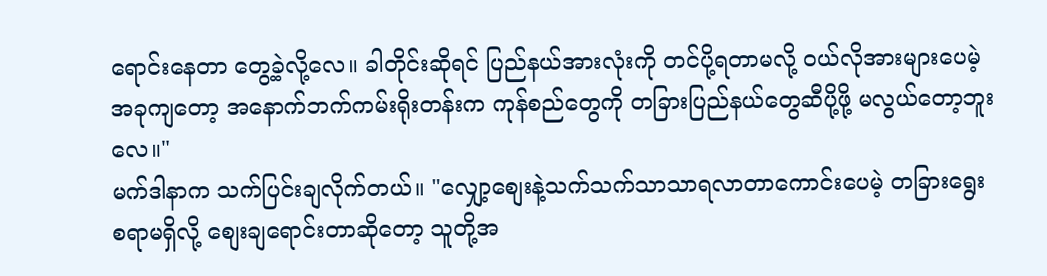ရောင်းနေတာ တွေ့ခဲ့လို့လေ။ ခါတိုင်းဆိုရင် ပြည်နယ်အားလုံးကို တင်ပို့ရတာမလို့ ဝယ်လိုအားများပေမဲ့ အခုကျတော့ အနောက်ဘက်ကမ်းရိုးတန်းက ကုန်စည်တွေကို တခြားပြည်နယ်တွေဆီပို့ဖို့ မလွယ်တော့ဘူးလေ။"
မက်ဒါနာက သက်ပြင်းချလိုက်တယ်။ "လျှော့စျေးနဲ့သက်သက်သာသာရလာတာကောင်းပေမဲ့ တခြားရွေးစရာမရှိလို့ စျေးချရောင်းတာဆိုတော့ သူတို့အ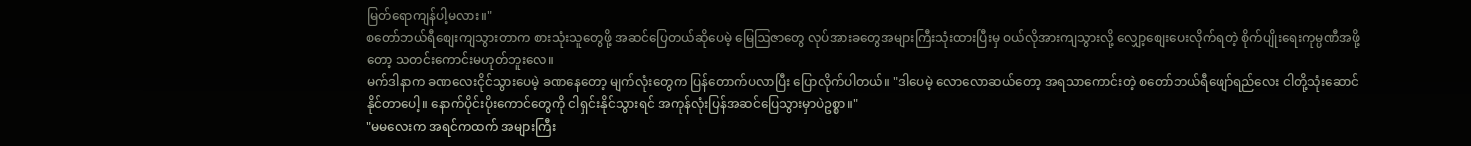မြတ်ရောကျန်ပါ့မလား။"
စတော်ဘယ်ရီစျေးကျသွားတာက စားသုံးသူတွေဖို့ အဆင်ပြေတယ်ဆိုပေမဲ့ မြေဩဇာတွေ လုပ်အားခတွေအများကြီးသုံးထားပြီးမှ ဝယ်လိုအားကျသွားလို့ လျှော့စျေးပေးလိုက်ရတဲ့ စိုက်ပျိုးရေးကုမ္ပဏီအဖို့တော့ သတင်းကောင်းမဟုတ်ဘူးလေ။
မက်ဒါနာက ခဏလေးငိုင်သွားပေမဲ့ ခဏနေတော့ မျက်လုံးတွေက ပြန်တောက်ပလာပြီး ပြောလိုက်ပါတယ်။ "ဒါပေမဲ့ လောလောဆယ်တော့ အရသာကောင်းတဲ့ စတော်ဘယ်ရီဖျော်ရည်လေး ငါတို့သုံးဆောင်နိုင်တာပေါ့။ နောက်ပိုင်းပိုးကောင်တွေကို ငါရှင်းနိုင်သွားရင် အကုန်လုံးပြန်အဆင်ပြေသွားမှာပဲဥစ္စာ။"
"မမလေးက အရင်ကထက် အများကြီး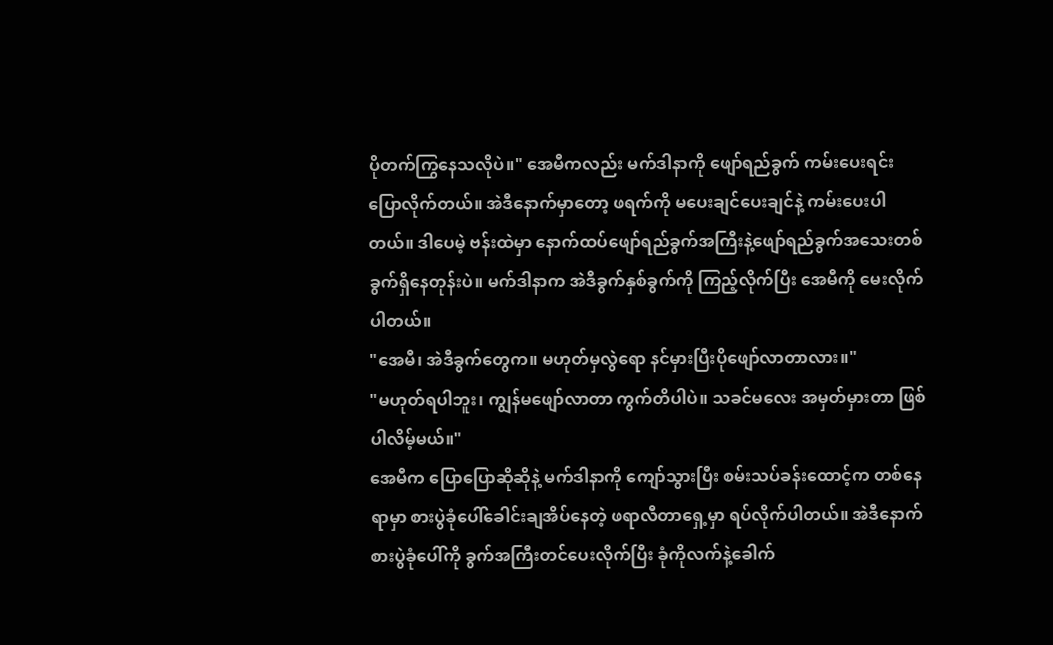ပိုတက်ကြွနေသလိုပဲ။" အေမီကလည်း မက်ဒါနာကို ဖျော်ရည်ခွက် ကမ်းပေးရင်း ပြောလိုက်တယ်။ အဲဒီနောက်မှာတော့ ဖရက်ကို မပေးချင်ပေးချင်နဲ့ ကမ်းပေးပါတယ်။ ဒါပေမဲ့ ဗန်းထဲမှာ နောက်ထပ်ဖျော်ရည်ခွက်အကြီးနဲ့ဖျော်ရည်ခွက်အသေးတစ်ခွက်ရှိနေတုန်းပဲ။ မက်ဒါနာက အဲဒီခွက်နှစ်ခွက်ကို ကြည့်လိုက်ပြီး အေမီကို မေးလိုက်ပါတယ်။
"အေမီ၊ အဲဒီခွက်တွေက။ မဟုတ်မှလွဲရော နင်မှားပြီးပိုဖျော်လာတာလား။"
"မဟုတ်ရပါဘူး၊ ကျွန်မဖျော်လာတာ ကွက်တိပါပဲ။ သခင်မလေး အမှတ်မှားတာ ဖြစ်ပါလိမ့်မယ်။"
အေမီက ပြောပြောဆိုဆိုနဲ့ မက်ဒါနာကို ကျော်သွားပြီး စမ်းသပ်ခန်းထောင့်က တစ်နေရာမှာ စားပွဲခုံပေါ်ခေါင်းချအိပ်နေတဲ့ ဖရာလီတာရှေ့မှာ ရပ်လိုက်ပါတယ်။ အဲဒီနောက် စားပွဲခုံပေါ်ကို ခွက်အကြီးတင်ပေးလိုက်ပြီး ခုံကိုလက်နဲ့ခေါက်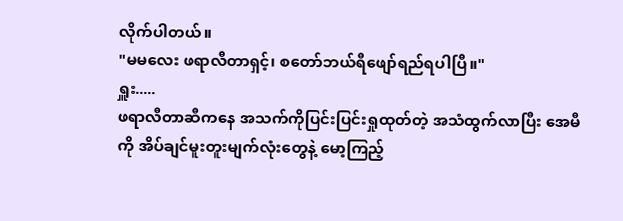လိုက်ပါတယ်။
"မမလေး ဖရာလီတာရှင့်၊ စတော်ဘယ်ရီဖျော်ရည်ရပါပြီ။"
ရှူး.....
ဖရာလီတာဆီကနေ အသက်ကိုပြင်းပြင်းရှုထုတ်တဲ့ အသံထွက်လာပြီး အေမီကို အိပ်ချင်မူးတူးမျက်လုံးတွေနဲ့ မော့ကြည့်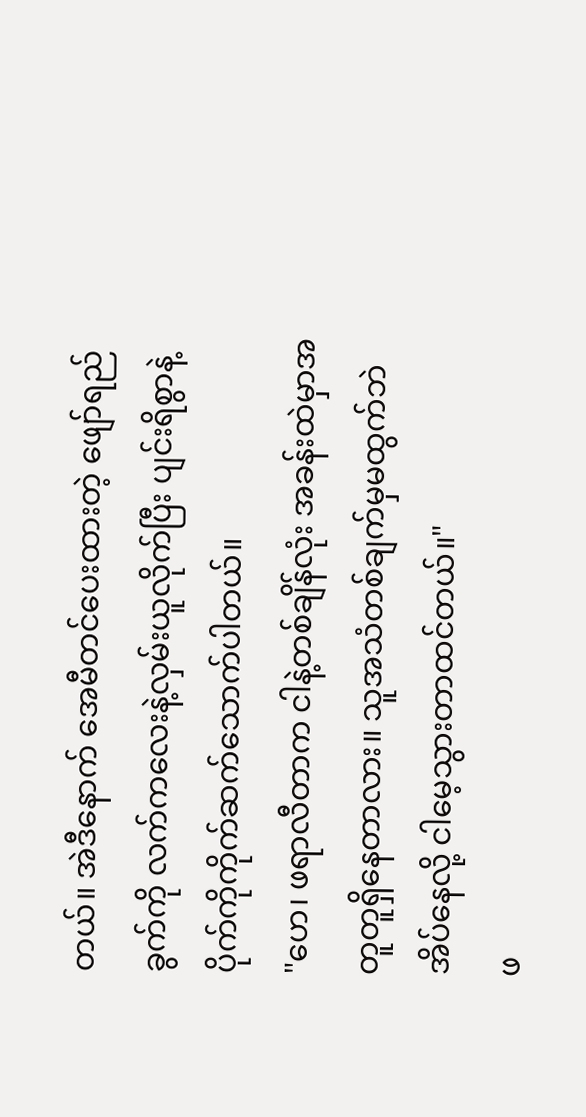တယ်။ အဲဒီနောက် အေမီတင်ပေးထားတဲ့ ဖျော်ရည်ခွက်ကို လက်ကလေးနဲ့လှမ်းယူလိုက်ပြီး ပျင်းရိစွာနဲ့ ပိုက်ကိုကိုက်ဆက်သောက်ပါတယ်။
"ဟေ၊ ဖရာလီတာက ငါနဲ့တစ်ချိန်လုံး အခန်းထဲမှာအတူတူရှိနေတာလား။ သူအသံတစ်ချက်မှမထွက်ဘဲ အိပ်နေလို့ ငါမေ့သွားတာထင်တယ်။"
ဖ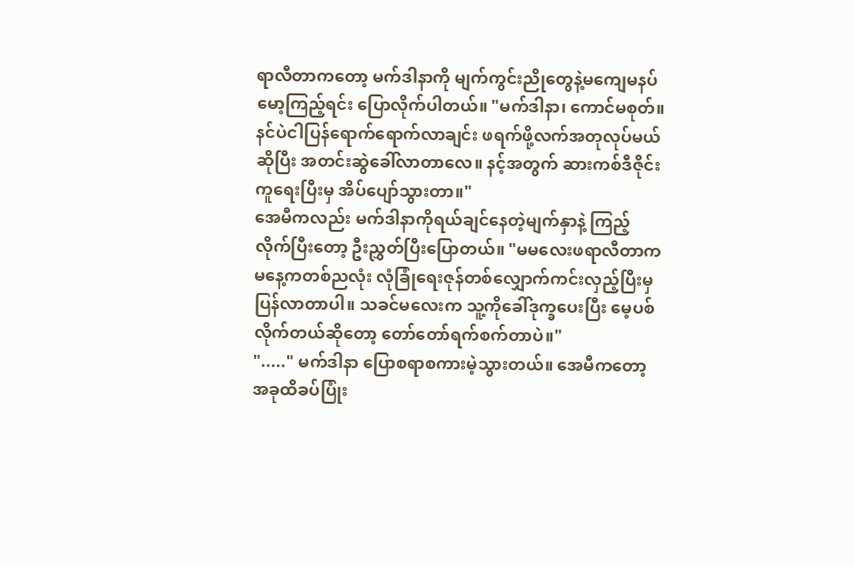ရာလီတာကတော့ မက်ဒါနာကို မျက်ကွင်းညိုတွေနဲ့မကျေမနပ်မော့ကြည့်ရင်း ပြောလိုက်ပါတယ်။ "မက်ဒါနာ၊ ကောင်မစုတ်။ နင်ပဲငါပြန်ရောက်ရောက်လာချင်း ဖရက်ဖို့လက်အတုလုပ်မယ်ဆိုပြီး အတင်းဆွဲခေါ်လာတာလေ။ နင့်အတွက် ဆားကစ်ဒီဇိုင်းကူရေးပြီးမှ အိပ်ပျော်သွားတာ။"
အေမီကလည်း မက်ဒါနာကိုရယ်ချင်နေတဲ့မျက်နှာနဲ့ ကြည့်လိုက်ပြီးတော့ ဦးညွှတ်ပြီးပြောတယ်။ "မမလေးဖရာလီတာက မနေ့ကတစ်ညလုံး လုံခြုံရေးဇုန်တစ်လျှောက်ကင်းလှည့်ပြီးမှ ပြန်လာတာပါ။ သခင်မလေးက သူ့ကိုခေါ်ဒုက္ခပေးပြီး မေ့ပစ်လိုက်တယ်ဆိုတော့ တော်တော်ရက်စက်တာပဲ။"
"....." မက်ဒါနာ ပြောစရာစကားမဲ့သွားတယ်။ အေမီကတော့ အခုထိခပ်ပြုံး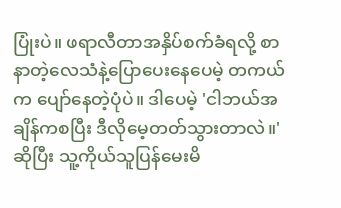ပြုံးပဲ။ ဖရာလီတာအနှိပ်စက်ခံရလို့ စာနာတဲ့လေသံနဲ့ပြောပေးနေပေမဲ့ တကယ်က ပျော်နေတဲ့ပုံပဲ။ ဒါပေမဲ့ 'ငါဘယ်အချိန်ကစပြီး ဒီလိုမေ့တတ်သွားတာလဲ။'ဆိုပြီး သူ့ကိုယ်သူပြန်မေးမိ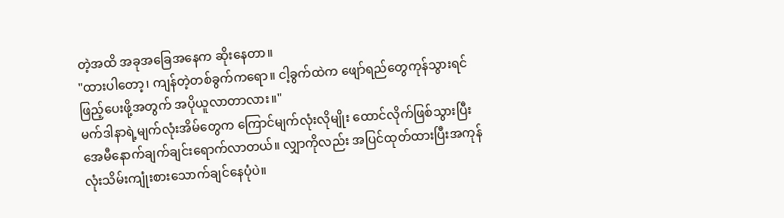တဲ့အထိ အခုအခြေအနေက ဆိုးနေတာ။
"ထားပါတော့၊ ကျန်တဲ့တစ်ခွက်ကရော။ ငါ့ခွက်ထဲက ဖျော်ရည်တွေကုန်သွားရင် ဖြည့်ပေးဖို့အတွက် အပိုယူလာတာလား။"
မက်ဒါနာရဲ့မျက်လုံးအိမ်တွေက ကြောင်မျက်လုံးလိုမျိုး ထောင်လိုက်ဖြစ်သွားပြီး အေမီနောက်ချက်ချင်းရောက်လာတယ်။ လျှာကိုလည်း အပြင်ထုတ်ထားပြီးအကုန်လုံးသိမ်းကျုံးစားသောက်ချင်နေပုံပဲ။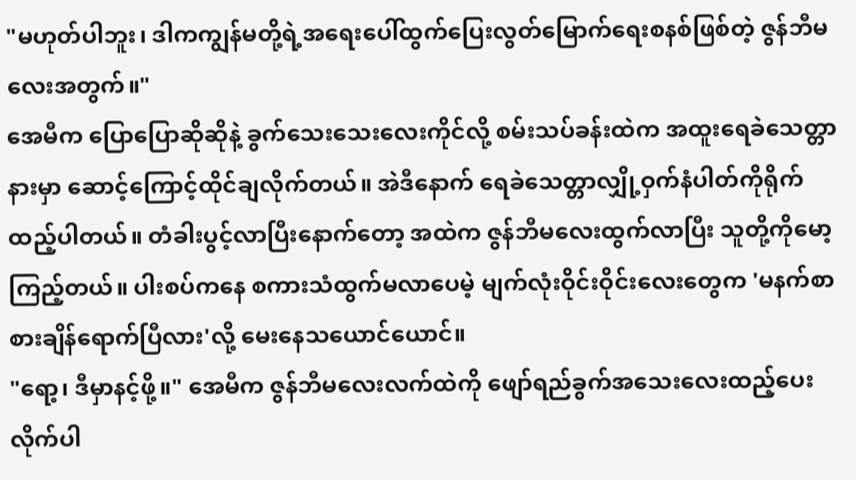"မဟုတ်ပါဘူး၊ ဒါကကျွန်မတို့ရဲ့အရေးပေါ်ထွက်ပြေးလွတ်မြောက်ရေးစနစ်ဖြစ်တဲ့ ဇွန်ဘီမလေးအတွက်။"
အေမီက ပြောပြောဆိုဆိုနဲ့ ခွက်သေးသေးလေးကိုင်လို့ စမ်းသပ်ခန်းထဲက အထူးရေခဲသေတ္တာနားမှာ ဆောင့်ကြောင့်ထိုင်ချလိုက်တယ်။ အဲဒီနောက် ရေခဲသေတ္တာလျှို့ဝှက်နံပါတ်ကိုရိုက်ထည့်ပါတယ်။ တံခါးပွင့်လာပြီးနောက်တော့ အထဲက ဇွန်ဘီမလေးထွက်လာပြီး သူတို့ကိုမော့ကြည့်တယ်။ ပါးစပ်ကနေ စကားသံထွက်မလာပေမဲ့ မျက်လုံးဝိုင်းဝိုင်းလေးတွေက 'မနက်စာစားချိန်ရောက်ပြီလား'လို့ မေးနေသယောင်ယောင်။
"ရော့၊ ဒီမှာနင့်ဖို့။" အေမီက ဇွန်ဘီမလေးလက်ထဲကို ဖျော်ရည်ခွက်အသေးလေးထည့်ပေးလိုက်ပါ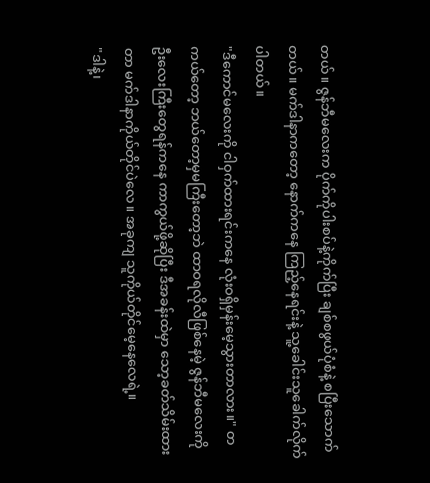တယ်။ ဇွန်ဘီမလေးက ပိုက်ကိုပါးစပ်နဲ့ကိုက်ပြီး ချစ်စဖွယ်ပုံစံနဲ့ စပြီးသောက်တယ်။ မက်ဒါနာကတော့ နောက်ကနေ ကြည့်နေရင်းနဲ့ သူ့ခေါင်းသူခေါက်လိုက်ပါတယ်။
"ဒီကောင်မလေးကို ငါဝှက်ထားရင်းကနေ လုံးဝရှိမှန်းမေ့သွားတာလား။" တကယ်တော့ ဘယ်တော့မှမကြီးတော့ဘဲ ထာဝရလိုလီဖြစ်နေမဲ့ ဇွန်ဘီမလေးကို ဦးလေးကြီးတွေရန်ကနေ ကာကွယ်ဖို့ဆိုပြီး ဒီအခန်းထဲမှာ သော့ခတ်သိမ်းထားတာ မက်ဒါနာကိုယ်တိုင်ပဲလေ။ အခုကျ သူကိုယ်တိုင်မေ့နေလေရဲ့။
"ဒါနဲ့၊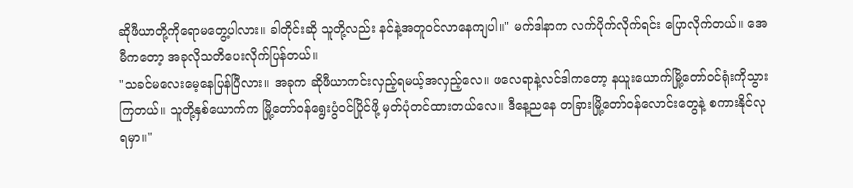ဆိုဖီယာတို့ကိုရောမတွေ့ပါလား။ ခါတိုင်းဆို သူတို့လည်း နင်နဲ့အတူဝင်လာနေကျပါ။" မက်ဒါနာက လက်ပိုက်လိုက်ရင်း ပြောလိုက်တယ်။ အေမီကတော့ အခုလိုသတိပေးလိုက်ပြန်တယ်။
"သခင်မလေးမေ့နေပြန်ပြီလား။ အခုက ဆိုဖီယာကင်းလှည့်ရမယ့်အလှည့်လေ။ ဖလေရာနဲ့လင်ဒါကတော့ နယူးယောက်မြို့တော်ဝင်ရုံးကိုသွားကြတယ်။ သူတို့နှစ်ယောက်က မြို့တော်ဝန်ရွေးပွံဝင်ပြိုင်ဖို့ မှတ်ပုံတင်ထားတယ်လေ။ ဒီနေ့ညနေ တခြားမြို့တော်ဝန်လောင်းတွေနဲ့ စကားနိုင်လုရမှာ။"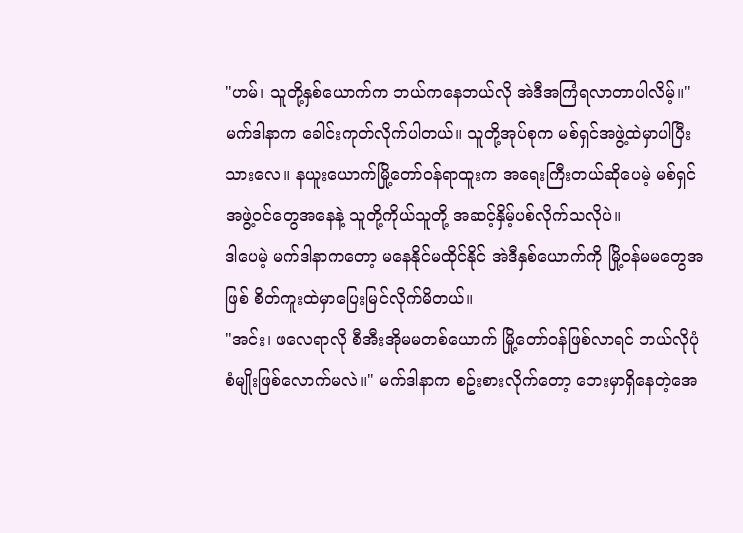"ဟမ်၊ သူတို့နှစ်ယောက်က ဘယ်ကနေဘယ်လို အဲဒီအကြံရလာတာပါလိမ့်။" မက်ဒါနာက ခေါင်းကုတ်လိုက်ပါတယ်။ သူတို့အုပ်စုက မစ်ရှင်အဖွဲ့ထဲမှာပါပြီးသားလေ။ နယူးယောက်မြို့တော်ဝန်ရာထူးက အရေးကြီးတယ်ဆိုပေမဲ့ မစ်ရှင်အဖွဲ့ဝင်တွေအနေနဲ့ သူတို့ကိုယ်သူတို့ အဆင့်နှိမ့်ပစ်လိုက်သလိုပဲ။
ဒါပေမဲ့ မက်ဒါနာကတော့ မနေနိုင်မထိုင်နိုင် အဲဒီနှစ်ယောက်ကို မြို့ဝန်မမတွေအဖြစ် စိတ်ကူးထဲမှာပြေးမြင်လိုက်မိတယ်။
"အင်း၊ ဖလေရာလို စီအီးအိုမမတစ်ယောက် မြို့တော်ဝန်ဖြစ်လာရင် ဘယ်လိုပုံစံမျိုးဖြစ်လောက်မလဲ။" မက်ဒါနာက စဥ်းစားလိုက်တော့ ဘေးမှာရှိနေတဲ့အေ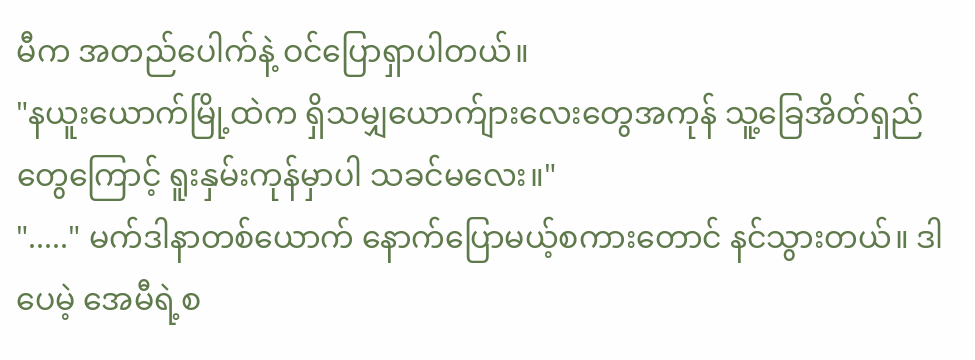မီက အတည်ပေါက်နဲ့ ဝင်ပြောရှာပါတယ်။
"နယူးယောက်မြို့ထဲက ရှိသမျှယောက်ျားလေးတွေအကုန် သူ့ခြေအိတ်ရှည်တွေကြောင့် ရူးနှမ်းကုန်မှာပါ သခင်မလေး။"
"....." မက်ဒါနာတစ်ယောက် နောက်ပြောမယ့်စကားတောင် နင်သွားတယ်။ ဒါပေမဲ့ အေမီရဲ့စ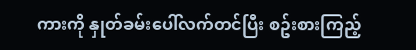ကားကို နှုတ်ခမ်းပေါ်လက်တင်ပြီး စဥ်းစားကြည့်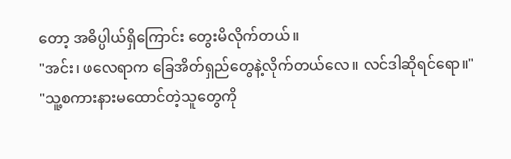တော့ အဓိပ္ပါယ်ရှိကြောင်း တွေးမိလိုက်တယ်။
"အင်း၊ ဖလေရာက ခြေအိတ်ရှည်တွေနဲ့လိုက်တယ်လေ။ လင်ဒါဆိုရင်ရော။"
"သူ့စကားနားမထောင်တဲ့သူတွေကို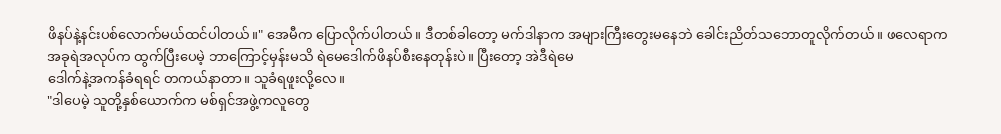ဖိနပ်နဲ့နင်းပစ်လောက်မယ်ထင်ပါတယ်။" အေမီက ပြောလိုက်ပါတယ်။ ဒီတစ်ခါတော့ မက်ဒါနာက အများကြီးတွေးမနေဘဲ ခေါင်းညိတ်သဘောတူလိုက်တယ်။ ဖလေရာက အခုရဲအလုပ်က ထွက်ပြီးပေမဲ့ ဘာကြောင့်မှန်းမသိ ရဲမေဒေါက်ဖိနပ်စီးနေတုန်းပဲ။ ပြီးတော့ အဲဒီရဲမေ
ဒေါက်နဲ့အကန်ခံရရင် တကယ်နာတာ။ သူခံရဖူးလို့လေ။
"ဒါပေမဲ့ သူတို့နှစ်ယောက်က မစ်ရှင်အဖွဲ့ကလူတွေ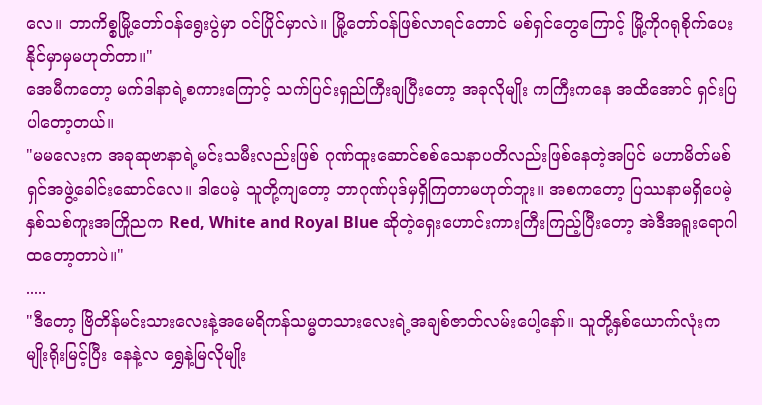လေ။ ဘာကိစ္စမြို့တော်ဝန်ရွေးပွဲမှာ ဝင်ပြိုင်မှာလဲ။ မြို့တော်ဝန်ဖြစ်လာရင်တောင် မစ်ရှင်တွေကြောင့် မြို့ကိုဂရုစိုက်ပေးနိုင်မှာမှမဟုတ်တာ။"
အေမီကတော့ မက်ဒါနာရဲ့စကားကြောင့် သက်ပြင်းရှည်ကြီးချပြီးတော့ အခုလိုမျိုး ကကြီးကနေ အထိအောင် ရှင်းပြပါတော့တယ်။
"မမလေးက အခုဆုဗာနာရဲ့မင်းသမီးလည်းဖြစ် ဂုဏ်ထူးဆောင်စစ်သေနာပတိလည်းဖြစ်နေတဲ့အပြင် မဟာမိတ်မစ်ရှင်အဖွဲ့ခေါင်းဆောင်လေ။ ဒါပေမဲ့ သူတို့ကျတော့ ဘာဂုဏ်ပုဒ်မှရှိကြတာမဟုတ်ဘူး။ အစကတော့ ပြဿနာမရှိပေမဲ့ နှစ်သစ်ကူးအကြိုညက Red, White and Royal Blue ဆိုတဲ့ရှေးဟောင်းကားကြီးကြည့်ပြီးတော့ အဲဒီအရူးရောဂါထတော့တာပဲ။"
.....
"ဒီတော့ ဗြိတိန်မင်းသားလေးနဲ့အမေရိကန်သမ္မတသားလေးရဲ့အချစ်ဇာတ်လမ်းပေါ့နော်။ သူတို့နှစ်ယောက်လုံးက မျိုးရိုးမြင့်ပြီး နေနဲ့လ ရွှေနဲ့မြလိုမျိုး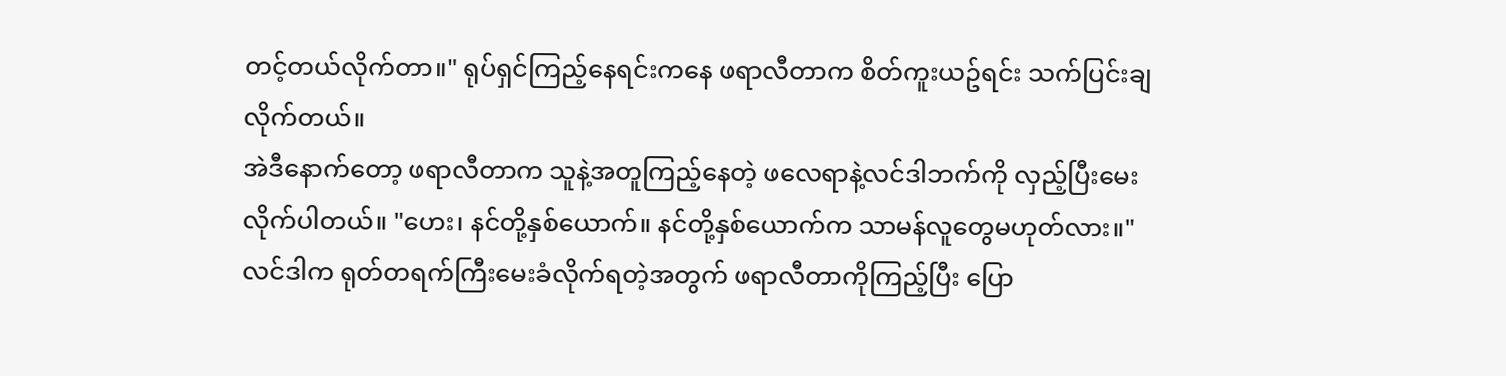တင့်တယ်လိုက်တာ။" ရုပ်ရှင်ကြည့်နေရင်းကနေ ဖရာလီတာက စိတ်ကူးယဥ်ရင်း သက်ပြင်းချလိုက်တယ်။
အဲဒီနောက်တော့ ဖရာလီတာက သူနဲ့အတူကြည့်နေတဲ့ ဖလေရာနဲ့လင်ဒါဘက်ကို လှည့်ပြီးမေးလိုက်ပါတယ်။ "ဟေး၊ နင်တို့နှစ်ယောက်။ နင်တို့နှစ်ယောက်က သာမန်လူတွေမဟုတ်လား။"
လင်ဒါက ရုတ်တရက်ကြီးမေးခံလိုက်ရတဲ့အတွက် ဖရာလီတာကိုကြည့်ပြီး ပြော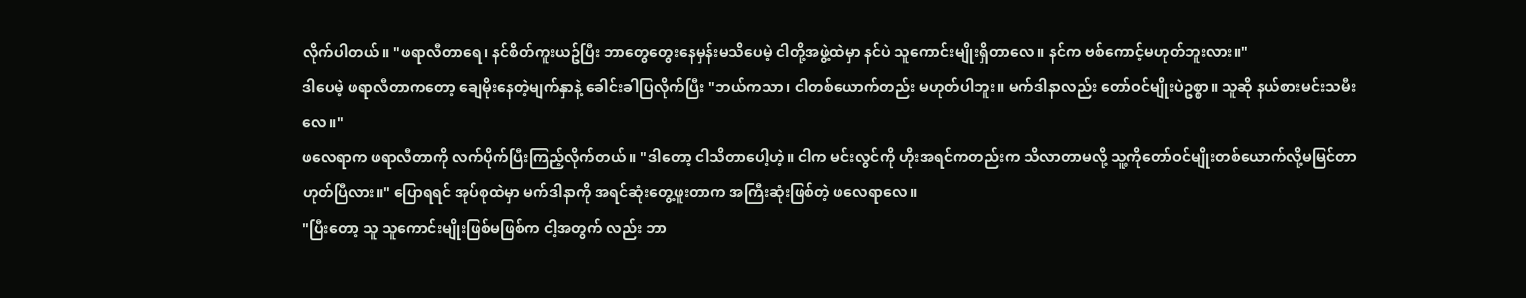လိုက်ပါတယ်။ "ဖရာလီတာရေ၊ နင်စိတ်ကူးယဥ်ပြီး ဘာတွေတွေးနေမှန်းမသိပေမဲ့ ငါတို့အဖွဲ့ထဲမှာ နင်ပဲ သူကောင်းမျိုးရှိတာလေ။ နင်က ဗစ်ကောင့်မဟုတ်ဘူးလား။"
ဒါပေမဲ့ ဖရာလီတာကတော့ ချေမိုးနေတဲ့မျက်နှာနဲ့ ခေါင်းခါပြလိုက်ပြီး "ဘယ်ကသာ၊ ငါတစ်ယောက်တည်း မဟုတ်ပါဘူး။ မက်ဒါနာလည်း တော်ဝင်မျိုးပဲဥစ္စာ။ သူဆို နယ်စားမင်းသမီးလေ။"
ဖလေရာက ဖရာလီတာကို လက်ပိုက်ပြီးကြည့်လိုက်တယ်။ "ဒါတော့ ငါသိတာပေါ့ဟဲ့။ ငါက မင်းလွင်ကို ဟိုးအရင်ကတည်းက သိလာတာမလို့ သူ့ကိုတော်ဝင်မျိုးတစ်ယောက်လို့မမြင်တာ ဟုတ်ပြီလား။" ပြောရရင် အုပ်စုထဲမှာ မက်ဒါနာကို အရင်ဆုံးတွေ့ဖူးတာက အကြီးဆုံးဖြစ်တဲ့ ဖလေရာလေ။
"ပြီးတော့ သူ သူကောင်းမျိုးဖြစ်မဖြစ်က ငါ့အတွက် လည်း ဘာ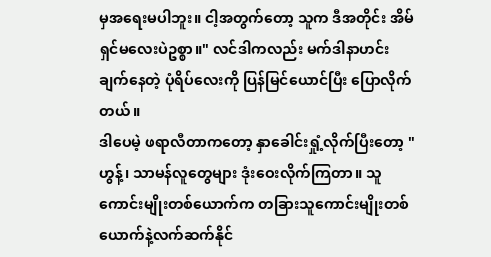မှအရေးမပါဘူး။ ငါ့အတွက်တော့ သူက ဒီအတိုင်း အိမ်ရှင်မလေးပဲဥစ္စာ။" လင်ဒါကလည်း မက်ဒါနာဟင်းချက်နေတဲ့ ပုံရိပ်လေးကို ပြန်မြင်ယောင်ပြီး ပြောလိုက်တယ်။
ဒါပေမဲ့ ဖရာလီတာကတော့ နှာခေါင်းရှုံ့လိုက်ပြီးတော့ "ဟွန့်၊ သာမန်လူတွေများ ဒုံးဝေးလိုက်ကြတာ။ သူကောင်းမျိုးတစ်ယောက်က တခြားသူကောင်းမျိုးတစ်ယောက်နဲ့လက်ဆက်နိုင်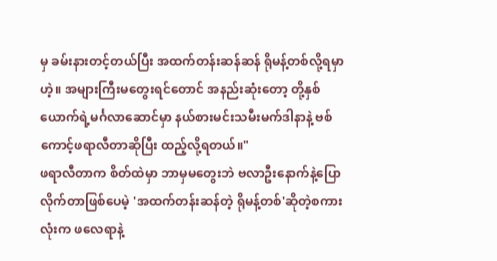မှ ခမ်းနားတင့်တယ်ပြီး အထက်တန်းဆန်ဆန် ရိုမန့်တစ်လို့ရမှာဟဲ့။ အများကြီးမတွေးရင်တောင် အနည်းဆုံးတော့ တို့နှစ်ယောက်ရဲ့မင်္ဂလာဆောင်မှာ နယ်စားမင်းသမီးမက်ဒါနာနဲ့ ဗစ်ကောင့်ဖရာလီတာဆိုပြီး ထည့်လို့ရတယ်။"
ဖရာလီတာက စိတ်ထဲမှာ ဘာမှမတွေးဘဲ ဗလာဦးနောက်နဲ့ပြောလိုက်တာဖြစ်ပေမဲ့ 'အထက်တန်းဆန်တဲ့ ရိုမန့်တစ်'ဆိုတဲ့စကားလုံးက ဖလေရာနဲ့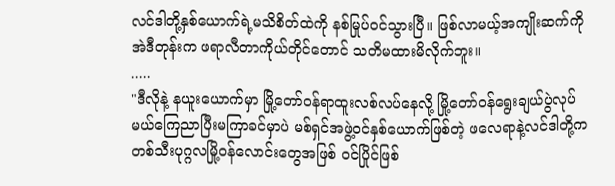လင်ဒါတို့နှစ်ယောက်ရဲ့မသိစိတ်ထဲကို နစ်မြုပ်ဝင်သွားပြီ။ ဖြစ်လာမယ့်အကျိုးဆက်ကို အဲဒီတုန်းက ဖရာလီတာကိုယ်တိုင်တောင် သတိမထားမိလိုက်ဘူး။
.....
"ဒီလိုနဲ့ နယူးယောက်မှာ မြို့တော်ဝန်ရာထူးလစ်လပ်နေလို့ မြို့တော်ဝန်ရွေးချယ်ပွဲလုပ်မယ်ကြေညာပြီးမကြာခင်မှာပဲ မစ်ရှင်အဖွဲ့ဝင်နှစ်ယောက်ဖြစ်တဲ့ ဖလေရာနဲ့လင်ဒါတို့က တစ်သီးပုဂ္ဂလမြို့ဝန်လောင်းတွေအဖြစ် ဝင်ပြိုင်ဖြစ်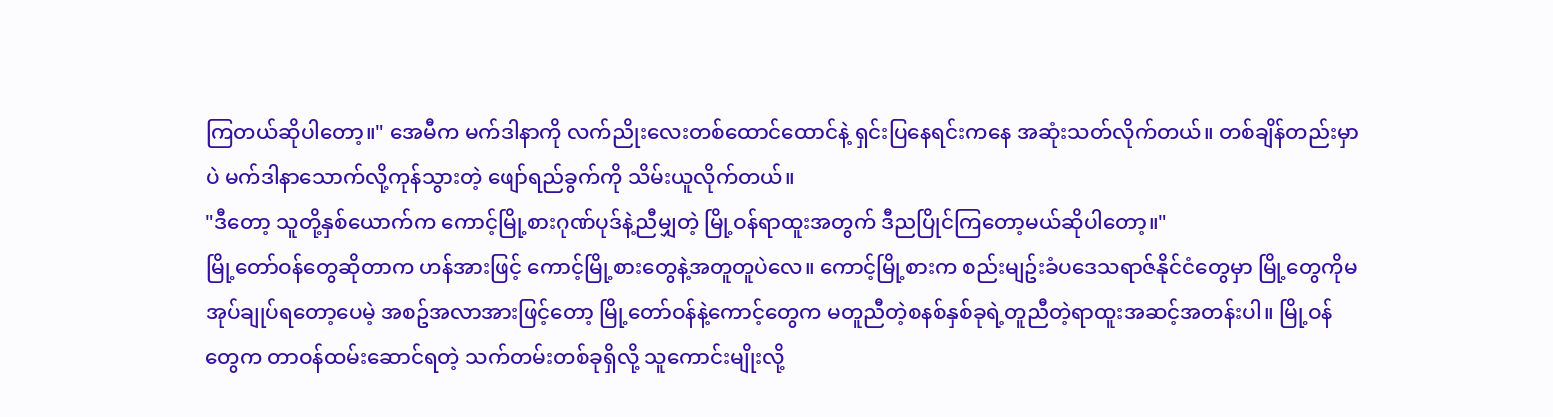ကြတယ်ဆိုပါတော့။" အေမီက မက်ဒါနာကို လက်ညိုးလေးတစ်ထောင်ထောင်နဲ့ ရှင်းပြနေရင်းကနေ အဆုံးသတ်လိုက်တယ်။ တစ်ချိန်တည်းမှာပဲ မက်ဒါနာသောက်လို့ကုန်သွားတဲ့ ဖျော်ရည်ခွက်ကို သိမ်းယူလိုက်တယ်။
"ဒီတော့ သူတို့နှစ်ယောက်က ကောင့်မြို့စားဂုဏ်ပုဒ်နဲ့ညီမျှတဲ့ မြို့ဝန်ရာထူးအတွက် ဒီညပြိုင်ကြတော့မယ်ဆိုပါတော့။"
မြို့တော်ဝန်တွေဆိုတာက ဟန်အားဖြင့် ကောင့်မြို့စားတွေနဲ့အတူတူပဲလေ။ ကောင့်မြို့စားက စည်းမျဥ်းခံပဒေသရာဇ်နိုင်ငံတွေမှာ မြို့တွေကိုမအုပ်ချုပ်ရတော့ပေမဲ့ အစဥ်အလာအားဖြင့်တော့ မြို့တော်ဝန်နဲ့ကောင့်တွေက မတူညီတဲ့စနစ်နှစ်ခုရဲ့တူညီတဲ့ရာထူးအဆင့်အတန်းပါ။ မြို့ဝန်တွေက တာဝန်ထမ်းဆောင်ရတဲ့ သက်တမ်းတစ်ခုရှိလို့ သူကောင်းမျိုးလို့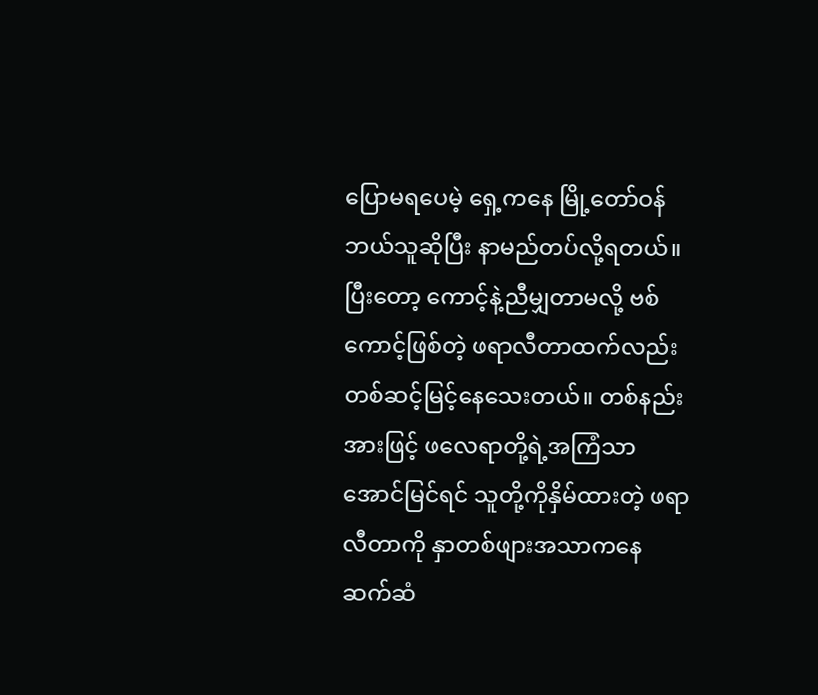ပြောမရပေမဲ့ ရှေ့ကနေ မြို့တော်ဝန်ဘယ်သူဆိုပြီး နာမည်တပ်လို့ရတယ်။ ပြီးတော့ ကောင့်နဲ့ညီမျှတာမလို့ ဗစ်ကောင့်ဖြစ်တဲ့ ဖရာလီတာထက်လည်း တစ်ဆင့်မြင့်နေသေးတယ်။ တစ်နည်းအားဖြင့် ဖလေရာတို့ရဲ့အကြံသာအောင်မြင်ရင် သူတို့ကိုနှိမ်ထားတဲ့ ဖရာလီတာကို နှာတစ်ဖျားအသာကနေ ဆက်ဆံ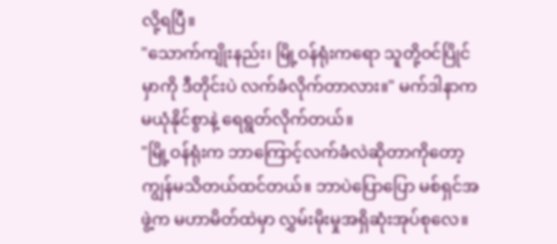လို့ရပြီ။
"သောက်ကျိုးနည်း၊ မြို့ဝန်ရုံးကရော သူတို့ဝင်ပြိုင်မှာကို ဒီတိုင်းပဲ လက်ခံလိုက်တာလား။" မက်ဒါနာက မယုံနိုင်စွာနဲ့ ရေရွတ်လိုက်တယ်။
"မြို့ဝန်ရုံးက ဘာကြောင့်လက်ခံလဲဆိုတာကိုတော့ ကျွန်မသိတယ်ထင်တယ်။ ဘာပဲပြောပြော မစ်ရှင်အဖွဲ့က မဟာမိတ်ထဲမှာ လွှမ်းမိုးမှုအရှိဆုံးအုပ်စုလေ။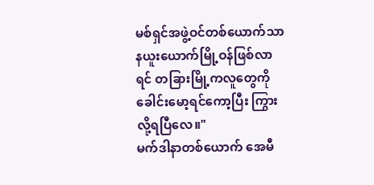မစ်ရှင်အဖွဲ့ဝင်တစ်ယောက်သာ နယူးယောက်မြို့ဝန်ဖြစ်လာရင် တခြားမြို့ကလူတွေကို ခေါင်းမော့ရင်ကော့ပြီး ကြွားလို့ရပြီလေ။"
မက်ဒါနာတစ်ယောက် အေမီ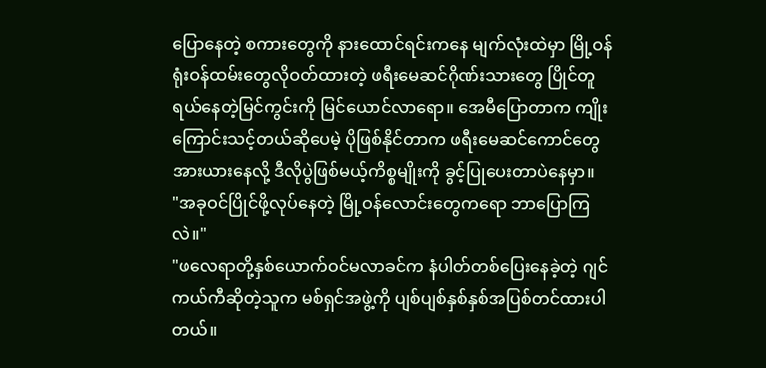ပြောနေတဲ့ စကားတွေကို နားထောင်ရင်းကနေ မျက်လုံးထဲမှာ မြို့ဝန်ရုံးဝန်ထမ်းတွေလိုဝတ်ထားတဲ့ ဖရီးမေဆင်ဂိုဏ်းသားတွေ ပြိုင်တူရယ်နေတဲ့မြင်ကွင်းကို မြင်ယောင်လာရော။ အေမီပြောတာက ကျိုးကြောင်းသင့်တယ်ဆိုပေမဲ့ ပိုဖြစ်နိုင်တာက ဖရီးမေဆင်ကောင်တွေ အားယားနေလို့ ဒီလိုပွဲဖြစ်မယ့်ကိစ္စမျိုးကို ခွင့်ပြုပေးတာပဲနေမှာ။
"အခုဝင်ပြိုင်ဖို့လုပ်နေတဲ့ မြို့ဝန်လောင်းတွေကရော ဘာပြောကြလဲ။"
"ဖလေရာတို့နှစ်ယောက်ဝင်မလာခင်က နံပါတ်တစ်ပြေးနေခဲ့တဲ့ ဂျင်ကယ်ကီဆိုတဲ့သူက မစ်ရှင်အဖွဲ့ကို ပျစ်ပျစ်နှစ်နှစ်အပြစ်တင်ထားပါတယ်။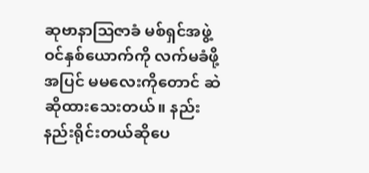ဆုဗာနာဩဇာခံ မစ်ရှင်အဖွဲ့ဝင်နှစ်ယောက်ကို လက်မခံဖို့အပြင် မမလေးကိုတောင် ဆဲဆိုထားသေးတယ်။ နည်းနည်းရိုင်းတယ်ဆိုပေ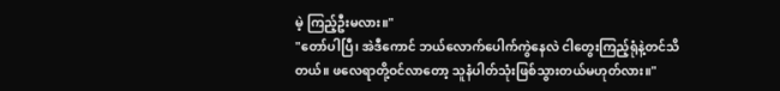မဲ့ ကြည့်ဦးမလား။"
"တော်ပါပြီ၊ အဲဒီကောင် ဘယ်လောက်ပေါက်ကွဲနေလဲ ငါတွေးကြည့်ရုံနဲ့တင်သိတယ်။ ဖလေရာတို့ဝင်လာတော့ သူနံပါတ်သုံးဖြစ်သွားတယ်မဟုတ်လား။"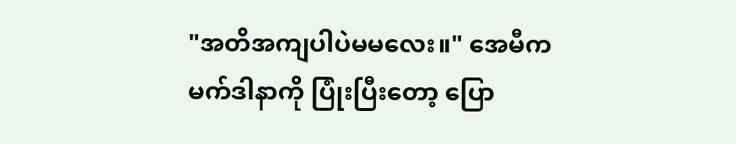"အတိအကျပါပဲမမလေး။" အေမီက မက်ဒါနာကို ပြုံးပြီးတော့ ပြော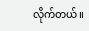လိုက်တယ်။